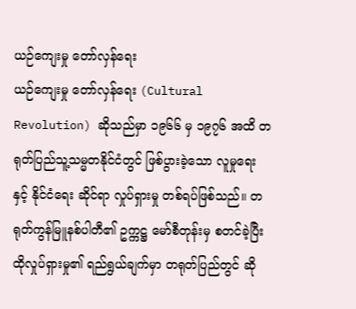ယဉ်ကျေးမှု တော်လှန်ရေး
ယဉ်ကျေးမှု တော်လှန်ရေး (Cultural Revolution) ဆိုသည်မှာ ၁၉၆၆ မှ ၁၉၇၆ အထိ တရုတ်ပြည်သူ့သမ္မတနိုင်ငံတွင် ဖြစ်ပွားခဲ့သော လူမှုရေး နှင့် နိုင်ငံရေး ဆိုင်ရာ လှုပ်ရှားမှု တစ်ရပ်ဖြစ်သည်။ တရုတ်ကွန်မြူနစ်ပါတီ၏ ဥက္ကဋ္ဌ မော်စီတုန်းမှ စတင်ခဲ့ပြီး ထိုလှုပ်ရှားမှု၏ ရည်ရွယ်ချက်မှာ တရုတ်ပြည်တွင် ဆို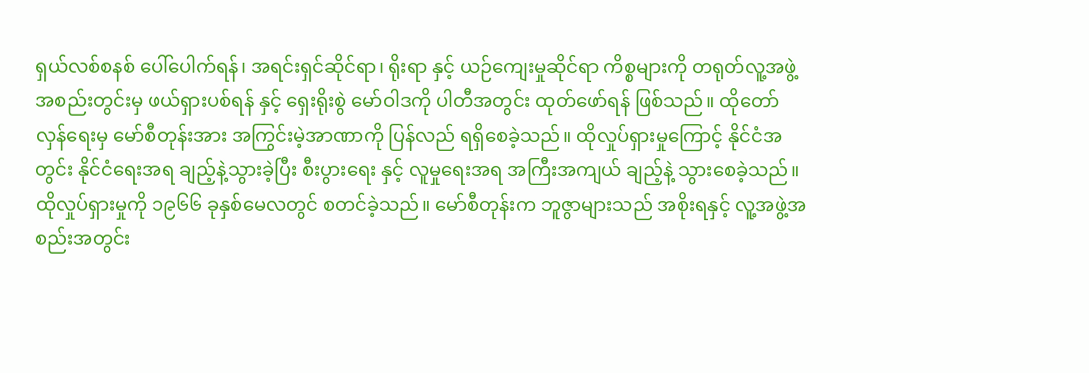ရှယ်လစ်စနစ် ပေါ်ပေါက်ရန်၊ အရင်းရှင်ဆိုင်ရာ၊ ရိုးရာ နှင့် ယဉ်ကျေးမှုဆိုင်ရာ ကိစ္စများကို တရုတ်လူ့အဖွဲ့အစည်းတွင်းမှ ဖယ်ရှားပစ်ရန် နှင့် ရှေးရိုးစွဲ မော်ဝါဒကို ပါတီအတွင်း ထုတ်ဖော်ရန် ဖြစ်သည်။ ထိုတော်လှန်ရေးမှ မော်စီတုန်းအား အကြွင်းမဲ့အာဏာကို ပြန်လည် ရရှိစေခဲ့သည်။ ထိုလှုပ်ရှားမှုကြောင့် နိုင်ငံအတွင်း နိုင်ငံရေးအရ ချည့်နဲ့သွားခဲ့ပြီး စီးပွားရေး နှင့် လူမှုရေးအရ အကြီးအကျယ် ချည့်နဲ့ သွားစေခဲ့သည်။
ထိုလှုပ်ရှားမှုကို ၁၉၆၆ ခုနှစ်မေလတွင် စတင်ခဲ့သည်။ မော်စီတုန်းက ဘူဇွာများသည် အစိုးရနှင့် လူ့အဖွဲ့အစည်းအတွင်း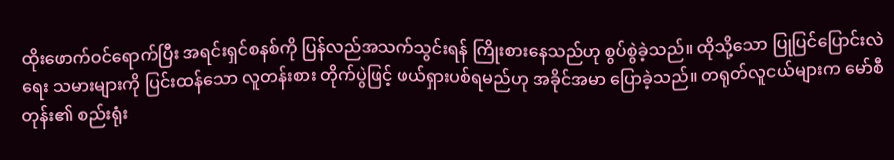ထိုးဖောက်ဝင်ရောက်ပြီး အရင်းရှင်စနစ်ကို ပြန်လည်အသက်သွင်းရန် ကြိုးစားနေသည်ဟု စွပ်စွဲခဲ့သည်။ ထိုသို့သော ပြုပြင်ပြောင်းလဲရေး သမားများကို ပြင်းထန်သော လူတန်းစား တိုက်ပွဲဖြင့် ဖယ်ရှားပစ်ရမည်ဟု အခိုင်အမာ ပြောခဲ့သည်။ တရုတ်လူငယ်များက မော်စီတုန်း၏ စည်းရုံး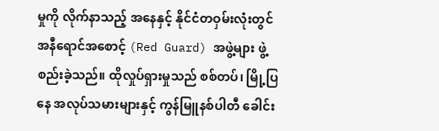မှုကို လိုက်နာသည့် အနေနှင့် နိုင်ငံတဝှမ်းလုံးတွင် အနီရောင်အစောင့် (Red Guard) အဖွဲ့များ ဖွဲ့စည်းခဲ့သည်။ ထိုလှုပ်ရှားမှုသည် စစ်တပ်၊ မြို့ပြနေ အလုပ်သမားများနှင့် ကွန်မြူနစ်ပါတီ ခေါင်း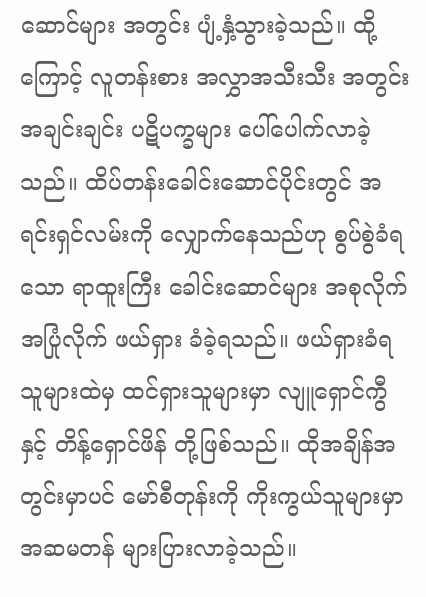ဆောင်များ အတွင်း ပျံ့နှံ့သွားခဲ့သည်။ ထို့ကြောင့် လူတန်းစား အလွှာအသီးသီး အတွင်း အချင်းချင်း ပဋိပက္ခများ ပေါ်ပေါက်လာခဲ့သည်။ ထိပ်တန်းခေါင်းဆောင်ပိုင်းတွင် အရင်းရှင်လမ်းကို လျှောက်နေသည်ဟု စွပ်စွဲခံရသော ရာထူးကြီး ခေါင်းဆောင်များ အစုလိုက် အပြုံလိုက် ဖယ်ရှား ခံခဲ့ရသည်။ ဖယ်ရှားခံရသူများထဲမှ ထင်ရှားသူများမှာ လျူရှောင်ကွီ နှင့် တိန့်ရှောင်ဖိန် တို့ဖြစ်သည်။ ထိုအချိန်အတွင်းမှာပင် မော်စီတုန်းကို ကိုးကွယ်သူများမှာ အဆမတန် များပြားလာခဲ့သည်။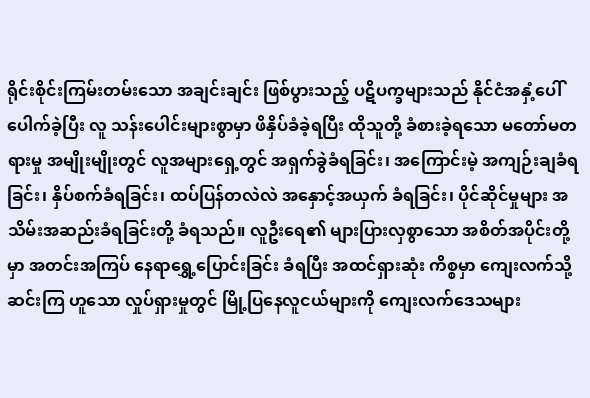ရိုင်းစိုင်းကြမ်းတမ်းသော အချင်းချင်း ဖြစ်ပွားသည့် ပဋိပက္ခများသည် နိုင်ငံအနှံ့ပေါ်ပေါက်ခဲ့ပြီး လူ သန်းပေါင်းများစွာမှာ ဖိနှိပ်ခံခဲ့ရပြီး ထိုသူတို့ ခံစားခဲ့ရသော မတော်မတရားမှု အမျိုးမျိုးတွင် လူအများရှေ့တွင် အရှက်ခွဲခံရခြင်း၊ အကြောင်းမဲ့ အကျဉ်းချခံရခြင်း၊ နှိပ်စက်ခံရခြင်း၊ ထပ်ပြန်တလဲလဲ အနှောင့်အယှက် ခံရခြင်း၊ ပိုင်ဆိုင်မှုများ အသိမ်းအဆည်းခံရခြင်းတို့ ခံရသည်။ လူဦးရေ၏ များပြားလှစွာသော အစိတ်အပိုင်းတို့မှာ အတင်းအကြပ် နေရာရွှေ့ပြောင်းခြင်း ခံရပြီး အထင်ရှားဆုံး ကိစ္စမှာ ကျေးလက်သို့ ဆင်းကြ ဟူသော လှုပ်ရှားမှုတွင် မြို့ပြနေလူငယ်များကို ကျေးလက်ဒေသများ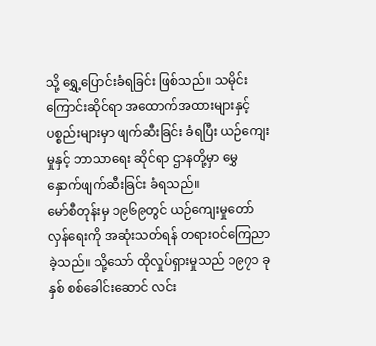သို့ ရွှေ့ပြောင်းခံရခြင်း ဖြစ်သည်။ သမိုင်းကြောင်းဆိုင်ရာ အထောက်အထားများနှင့် ပစ္စည်းများမှာ ဖျက်ဆီးခြင်း ခံရပြီး ယဉ်ကျေးမှုနှင့် ဘာသာရေး ဆိုင်ရာ ဌာနတို့မှာ မွှေနှောက်ဖျက်ဆီးခြင်း ခံရသည်။
မော်စီတုန်းမှ ၁၉၆၉တွင် ယဉ်ကျေးမှုတော်လှန်ရေးကို အဆုံးသတ်ရန် တရားဝင်ကြေညာခဲ့သည်။ သို့သော် ထိုလှုပ်ရှားမှုသည် ၁၉၇၁ ခုနှစ် စစ်ခေါင်းဆောင် လင်း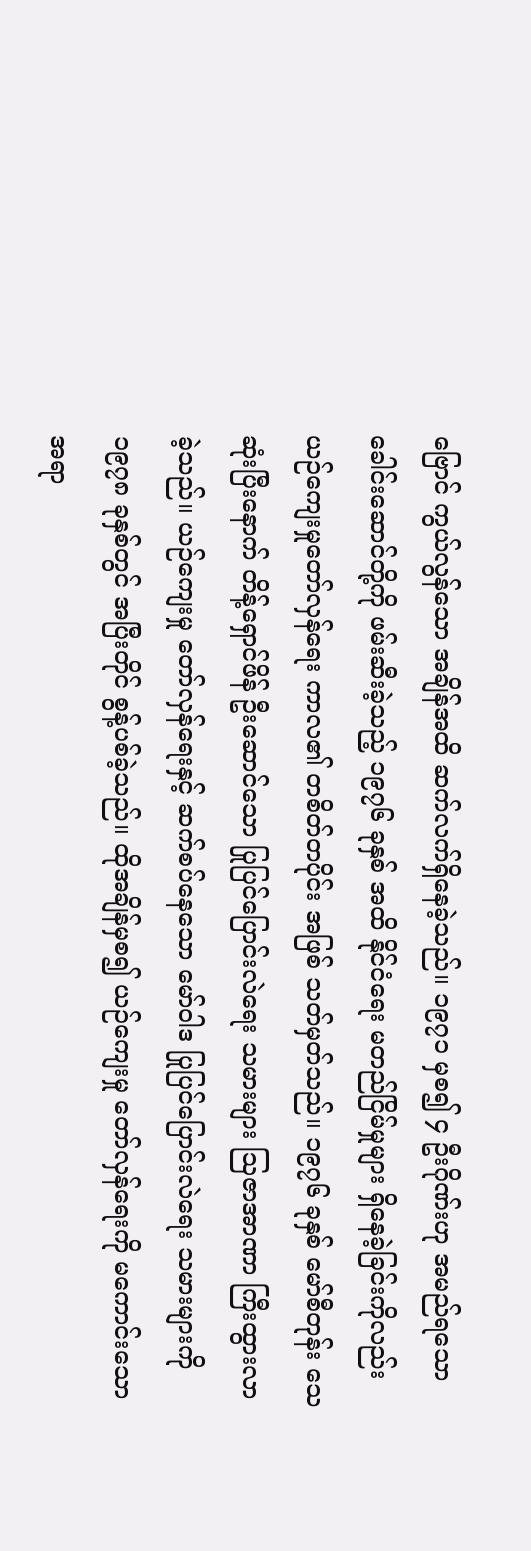ဗြောင် ကွယ်လွန်သော အချိန်အထိ ဆက်လက်ရှိနေခဲ့သည်။ ၁၉၇၁ မှစ၍ ၄ ဦးဂိုဏ်းဟု အမည်ရသော ခေါင်းဆောင်တို့ကို ဖမ်းဆီးခဲ့သည့် ၁၉၇၆ ခုနှစ် အထိ နိုင်ငံရေး မတည်ငြိမ်မှုများ ရှိနေခဲ့ခြင်းကိုလည်း ယဉ်ကျေးမှုတော်လှန်ရေး ကာလ၏ တစိတ်တပိုင်း အဖြစ် သတ်မှတ်သည်။ ၁၉၇၆ ခုနှစ် မော်စီတုန်း သေဆုံးပြီးနောက် တိန့်ရှောင်ဖိန် ဦးဆောင်သော ပြုပြင်ပြောင်းလဲရေး သမားများ ဩဇာအာဏာ ကြီးထွားလာခဲ့သည်။ ယဉ်ကျေးမှု တော်လှန်ရေးနှင့် ဆက်စပ်နေသော မော်ဝါဒ ပြုပြင်ပြောင်းလဲရေး သမားများကို ၁၉၇၈ ခုနှစ်တွင် အပြီးတိုင် စွန့်ပစ်ခဲ့သည်။ ထိုအချိန်မှစ၍ ယဉ်ကျေးမှု တော်လှန်ရေးကို မကောင်းသော အရာ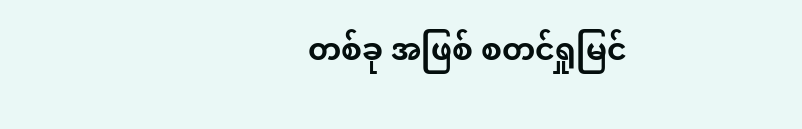တစ်ခု အဖြစ် စတင်ရှုမြင်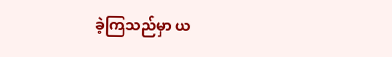ခဲ့ကြသည်မှာ ယ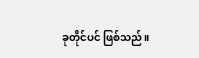ခုတိုင်ပင် ဖြစ်သည်။